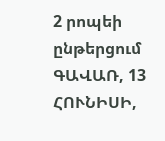2 րոպեի ընթերցում
ԳԱՎԱՌ, 13 ՀՈՒՆԻՍԻ,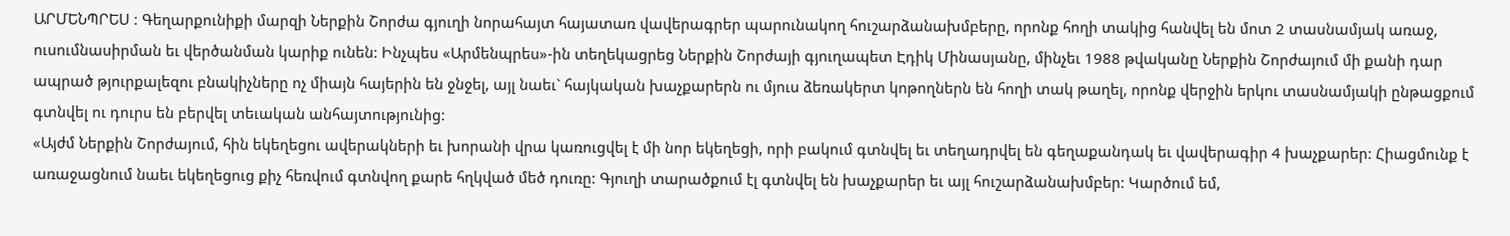ԱՐՄԵՆՊՐԵՍ : Գեղարքունիքի մարզի Ներքին Շորժա գյուղի նորահայտ հայատառ վավերագրեր պարունակող հուշարձանախմբերը, որոնք հողի տակից հանվել են մոտ 2 տասնամյակ առաջ, ուսումնասիրման եւ վերծանման կարիք ունեն: Ինչպես «Արմենպրես»-ին տեղեկացրեց Ներքին Շորժայի գյուղապետ Էդիկ Մինասյանը, մինչեւ 1988 թվականը Ներքին Շորժայում մի քանի դար ապրած թյուրքալեզու բնակիչները ոչ միայն հայերին են ջնջել, այլ նաեւ` հայկական խաչքարերն ու մյուս ձեռակերտ կոթողներն են հողի տակ թաղել, որոնք վերջին երկու տասնամյակի ընթացքում գտնվել ու դուրս են բերվել տեւական անհայտությունից:
«Այժմ Ներքին Շորժայում, հին եկեղեցու ավերակների եւ խորանի վրա կառուցվել է մի նոր եկեղեցի, որի բակում գտնվել եւ տեղադրվել են գեղաքանդակ եւ վավերագիր 4 խաչքարեր: Հիացմունք է առաջացնում նաեւ եկեղեցուց քիչ հեռվում գտնվող քարե հղկված մեծ դուռը: Գյուղի տարածքում էլ գտնվել են խաչքարեր եւ այլ հուշարձանախմբեր: Կարծում եմ,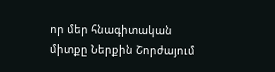որ մեր հնագիտական միտքը Ներքին Շորժայում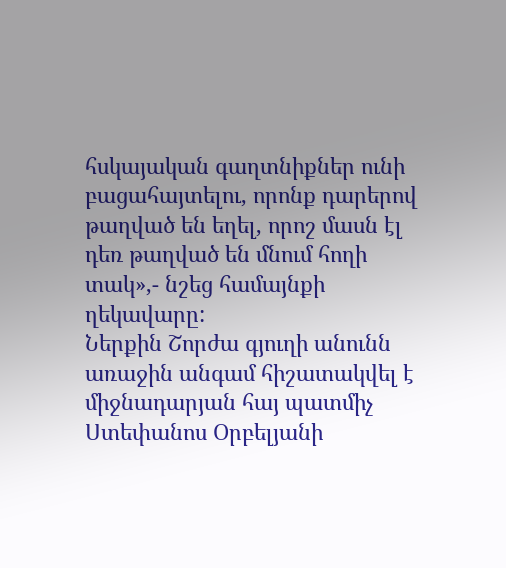հսկայական գաղտնիքներ ունի բացահայտելու, որոնք դարերով թաղված են եղել, որոշ մասն էլ դեռ թաղված են մնում հողի տակ»,- նշեց համայնքի ղեկավարը:
Ներքին Շորժա գյուղի անունն առաջին անգամ հիշատակվել է միջնադարյան հայ պատմիչ Ստեփանոս Օրբելյանի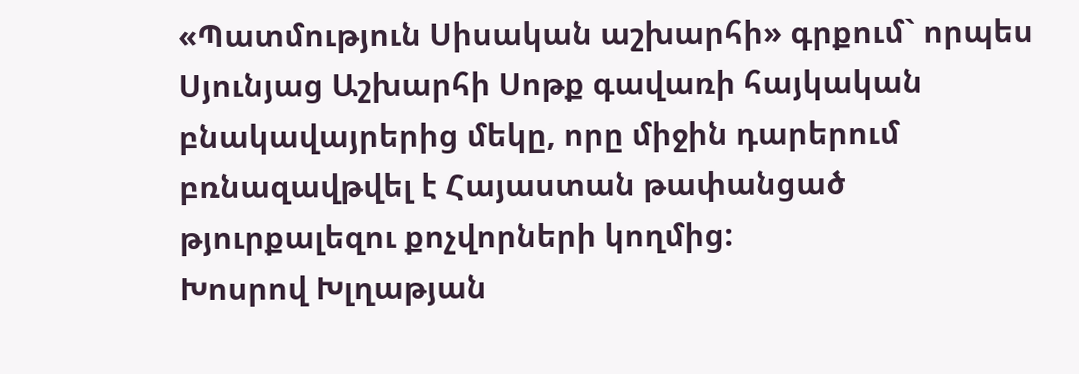«Պատմություն Սիսական աշխարհի» գրքում` որպես Սյունյաց Աշխարհի Սոթք գավառի հայկական բնակավայրերից մեկը, որը միջին դարերում բռնազավթվել է Հայաստան թափանցած թյուրքալեզու քոչվորների կողմից:
Խոսրով Խլղաթյան